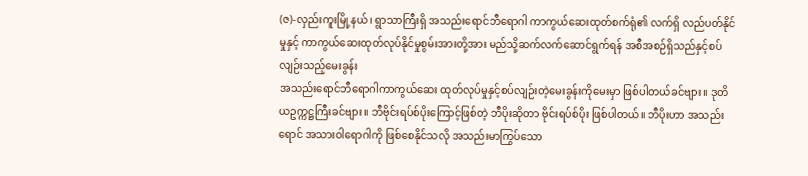(ဇ)-လှည်းကူးမြို့နယ်၊ ရွာသာကြီးရှိ အသည်းရောင်ဘီရောဂါ ကာကွယ်ဆေးထုတ်စက်ရုံ၏ လက်ရှိ လည်ပတ်နိုင်မှုနှင့် ကာကွယ်ဆေးထုတ်လုပ်နိုင်မှုစွမ်းအားတို့အား မည်သို့ဆက်လက်ဆောင်ရွက်ရန် အစီအစဉ်ရှိသည်နှင့်စပ်လျဉ်းသည့်မေးခွန်း
အသည်းရောင်ဘီရောဂါကာကွယ်ဆေး ထုတ်လုပ်မှုနှင့်စပ်လျဉ်းတဲ့မေးခွန်းကိုမေးမှာ ဖြစ်ပါတယ်ခင်ဗျား။ ဒုတိယဥက္ကဋ္ဌကြီးခင်ဗျား။ ဘီဗိုင်းရပ်စ်ပိုးကြောင့်ဖြစ်တဲ့ ဘီပိုးဆိုတာ ဗိုင်းရပ်စ်ပိုး ဖြစ်ပါတယ်။ ဘီပိုးဟာ အသည်းရောင် အသားဝါရောဂါကို ဖြစ်စေနိုင်သလို အသည်းမာကြွပ်သော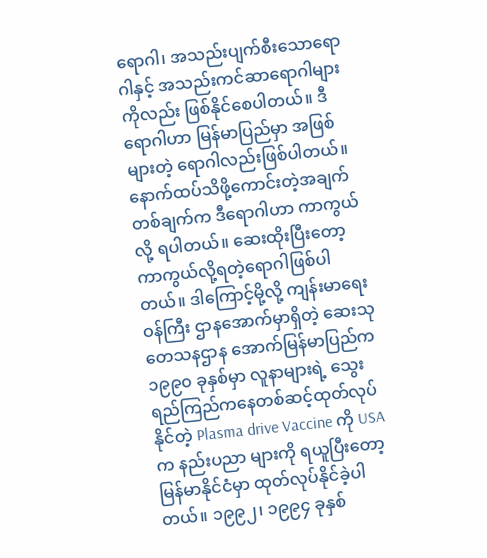ရောဂါ၊ အသည်းပျက်စီးသောရောဂါနှင့် အသည်းကင်ဆာရောဂါများကိုလည်း ဖြစ်နိုင်စေပါတယ်။ ဒီရောဂါဟာ မြန်မာပြည်မှာ အဖြစ်များတဲ့ ရောဂါလည်းဖြစ်ပါတယ်။ နောက်ထပ်သိဖို့ကောင်းတဲ့အချက်တစ်ချက်က ဒီရောဂါဟာ ကာကွယ်လို့ ရပါတယ်။ ဆေးထိုးပြီးတော့ ကာကွယ်လို့ရတဲ့ရောဂါဖြစ်ပါတယ်။ ဒါကြောင့်မို့လို့ ကျန်းမာရေးဝန်ကြီး ဌာနအောက်မှာရှိတဲ့ ဆေးသုတေသနဌာန အောက်မြန်မာပြည်က ၁၉၉၀ ခုနှစ်မှာ လူနာများရဲ့ သွေးရည်ကြည်ကနေတစ်ဆင့်ထုတ်လုပ်နိုင်တဲ့ Plasma drive Vaccine ကို USA က နည်းပညာ များကို ရယူပြီးတော့ မြန်မာနိုင်ငံမှာ ထုတ်လုပ်နိုင်ခဲ့ပါတယ်။ ၁၉၉၂၊ ၁၉၉၄ ခုနှစ်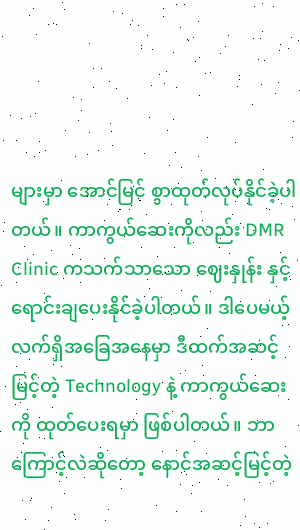များမှာ အောင်မြင် စွာထုတ်လုပ်နိုင်ခဲ့ပါတယ်။ ကာကွယ်ဆေးကိုလည်း DMR Clinic ကသက်သာသော ဈေးနှုန်း နှင့်ရောင်းချပေးနိုင်ခဲ့ပါတယ်။ ဒါပေမယ့် လက်ရှိအခြေအနေမှာ ဒီထက်အဆင့်မြင့်တဲ့ Technology နဲ့ ကာကွယ်ဆေးကို ထုတ်ပေးရမှာ ဖြစ်ပါတယ်။ ဘာကြောင့်လဲဆိုတော့ နောင်အဆင့်မြင့်တဲ့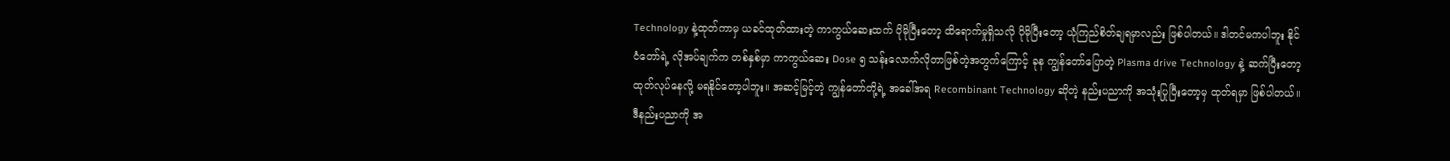Technology နဲ့ထုတ်ကာမှ ယခင်ထုတ်ထားတဲ့ ကာကွယ်ဆေးထက် ပိုမိုပြီးတော့ ထိရောက်မှုရှိသလို ပိုမိုပြီးတော့ ယုံကြည်စိတ်ချရမှာလည်း ဖြစ်ပါတယ်။ ဒါတင်မကပါဘူး နိုင်ငံတော်ရဲ့ လိုအပ်ချက်က တစ်နှစ်မှာ ကာကွယ်ဆေး Dose ၅ သန်းလောက်လိုတာဖြစ်တဲ့အတွက်ကြောင့် ခုန ကျွန်တော်ပြောတဲ့ Plasma drive Technology နဲ့ ဆက်ပြီးတော့ ထုတ်လုပ်နေလို့ မရနိုင်တော့ပါဘူး။ အဆင့်မြင့်တဲ့ ကျွန်တော်တို့ရဲ့ အခေါ်အရ Recombinant Technology ဆိုတဲ့ နည်းပညာကို အသုံးပြုပြီးတော့မှ ထုတ်ရမှာ ဖြစ်ပါတယ်။ ဒီနည်းပညာကို အ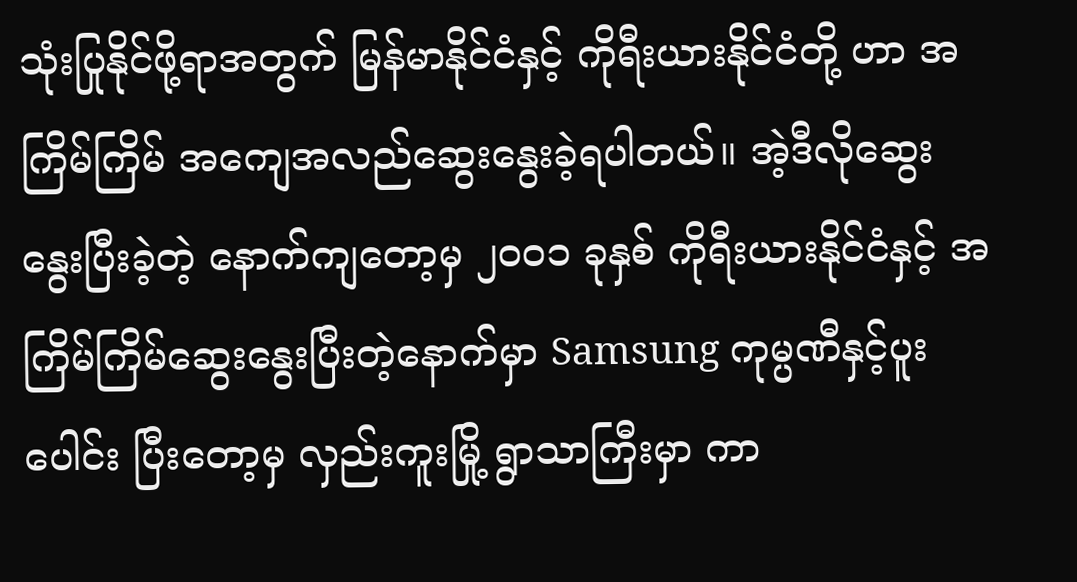သုံးပြုနိုင်ဖို့ရာအတွက် မြန်မာနိုင်ငံနှင့် ကိုရီးယားနိုင်ငံတို့ ဟာ အကြိမ်ကြိမ် အကျေအလည်ဆွေးနွေးခဲ့ရပါတယ်။ အဲ့ဒီလိုဆွေးနွေးပြီးခဲ့တဲ့ နောက်ကျတော့မှ ၂၀၀၁ ခုနှစ် ကိုရီးယားနိုင်ငံနှင့် အကြိမ်ကြိမ်ဆွေးနွေးပြီးတဲ့နောက်မှာ Samsung ကုမ္ပဏီနှင့်ပူးပေါင်း ပြီးတော့မှ လှည်းကူးမြို့ ရွာသာကြီးမှာ ကာ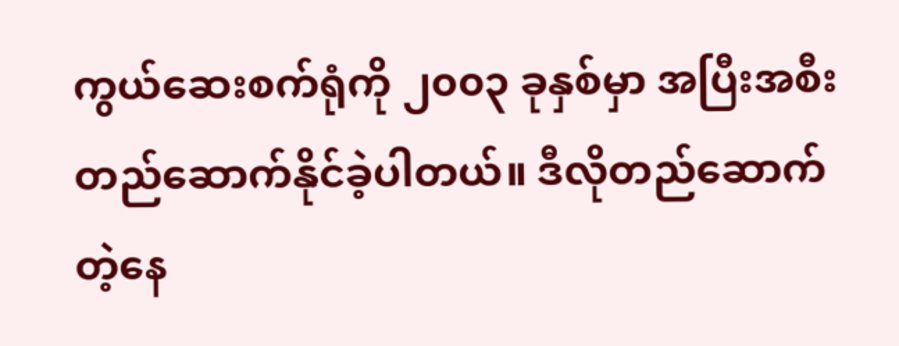ကွယ်ဆေးစက်ရုံကို ၂၀၀၃ ခုနှစ်မှာ အပြီးအစီး တည်ဆောက်နိုင်ခဲ့ပါတယ်။ ဒီလိုတည်ဆောက်တဲ့နေ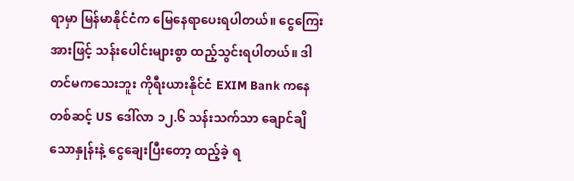ရာမှာ မြန်မာနိုင်ငံက မြေနေရာပေးရပါတယ်။ ငွေကြေးအားဖြင့် သန်းပေါင်းများစွာ ထည့်သွင်းရပါတယ်။ ဒါတင်မကသေးဘူး ကိုရီးယားနိုင်ငံ EXIM Bank ကနေတစ်ဆင့် US ဒေါ်လာ ၁၂.၆ သန်းသက်သာ ချောင်ချိသောနှုန်းနဲ့ ငွေချေးပြီးတော့ ထည့်ခဲ့ ရ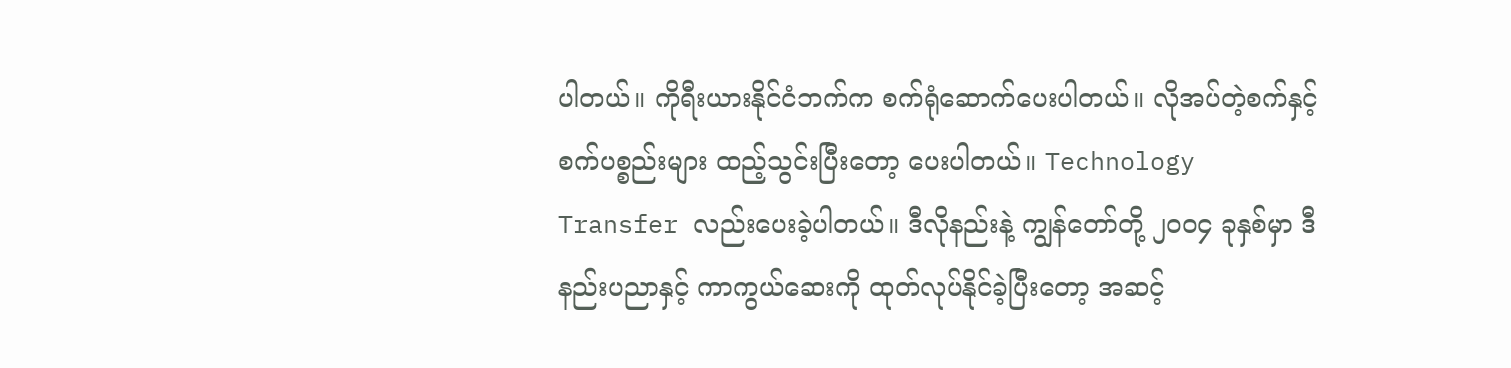ပါတယ်။ ကိုရီးယားနိုင်ငံဘက်က စက်ရုံဆောက်ပေးပါတယ်။ လိုအပ်တဲ့စက်နှင့် စက်ပစ္စည်းများ ထည့်သွင်းပြီးတော့ ပေးပါတယ်။ Technology Transfer လည်းပေးခဲ့ပါတယ်။ ဒီလိုနည်းနဲ့ ကျွန်တော်တို့ ၂၀၀၄ ခုနှစ်မှာ ဒီနည်းပညာနှင့် ကာကွယ်ဆေးကို ထုတ်လုပ်နိုင်ခဲ့ပြီးတော့ အဆင့်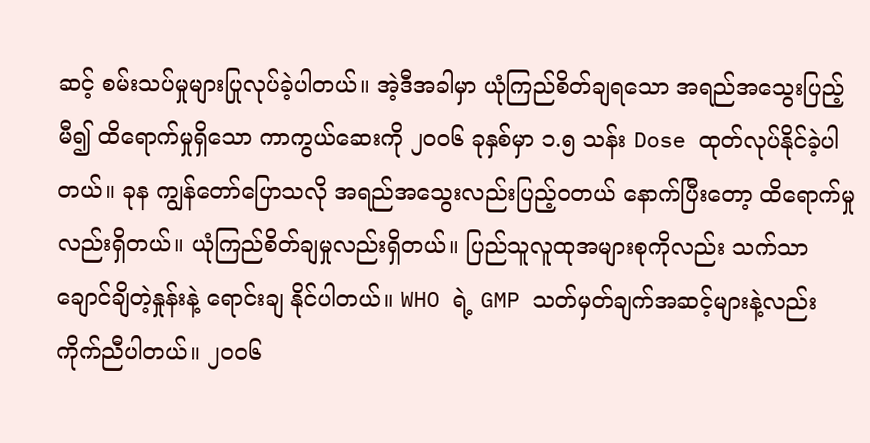ဆင့် စမ်းသပ်မှုများပြုလုပ်ခဲ့ပါတယ်။ အဲ့ဒီအခါမှာ ယုံကြည်စိတ်ချရသော အရည်အသွေးပြည့်မီ၍ ထိရောက်မှုရှိသော ကာကွယ်ဆေးကို ၂၀၀၆ ခုနှစ်မှာ ၁.၅ သန်း Dose ထုတ်လုပ်နိုင်ခဲ့ပါတယ်။ ခုန ကျွန်တော်ပြောသလို အရည်အသွေးလည်းပြည့်ဝတယ် နောက်ပြီးတော့ ထိရောက်မှုလည်းရှိတယ်။ ယုံကြည်စိတ်ချမှုလည်းရှိတယ်။ ပြည်သူလူထုအများစုကိုလည်း သက်သာချောင်ချိတဲ့နှုန်းနဲ့ ရောင်းချ နိုင်ပါတယ်။ WHO ရဲ့ GMP သတ်မှတ်ချက်အဆင့်များနဲ့လည်းကိုက်ညီပါတယ်။ ၂၀၀၆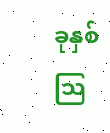ခုနှစ် သြ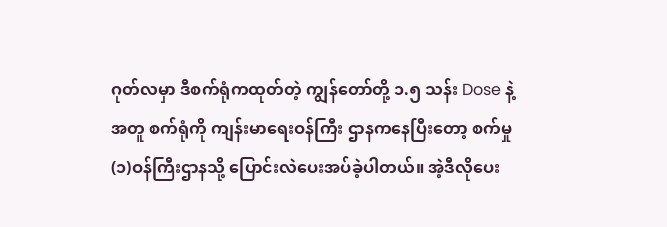ဂုတ်လမှာ ဒီစက်ရုံကထုတ်တဲ့ ကျွန်တော်တို့ ၁.၅ သန်း Dose နဲ့အတူ စက်ရုံကို ကျန်းမာရေးဝန်ကြီး ဌာနကနေပြီးတော့ စက်မှု(၁)ဝန်ကြီးဌာနသို့ ပြောင်းလဲပေးအပ်ခဲ့ပါတယ်။ အဲ့ဒီလိုပေး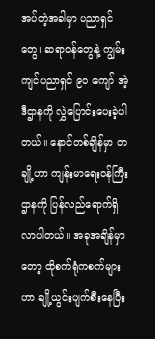အပ်တဲ့အခါမှာ ပညာရှင်တွေ၊ ဆရာဝန်တွေနဲ့ ကျွမ်းကျင်ပညာရှင် ၉၀ ကျော် အဲ့ဒီဌာနကို လွှဲပြောင်းပေးခဲ့ပါတယ်။ နောင်တစ်ချိန်မှာ တချို့ဟာ ကျန်းမာရေးဝန်ကြီးဌာနကို ပြန်လည်ရောက်ရှိလာပါတယ်။ အခုအချိန်မှာ တော့ ထိုစက်ရုံကစက်များဟာ ချို့ယွင်းပျက်စီးနေပြီး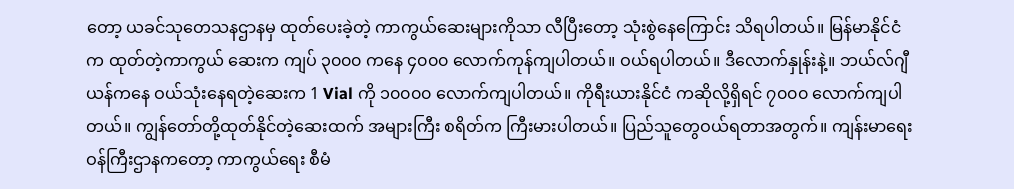တော့ ယခင်သုတေသနဌာနမှ ထုတ်ပေးခဲ့တဲ့ ကာကွယ်ဆေးများကိုသာ လီပြီးတော့ သုံးစွဲနေကြောင်း သိရပါတယ်။ မြန်မာနိုင်ငံက ထုတ်တဲ့ကာကွယ် ဆေးက ကျပ် ၃၀၀၀ ကနေ ၄၀၀၀ လောက်ကုန်ကျပါတယ်။ ဝယ်ရပါတယ်။ ဒီလောက်နှုန်းနဲ့။ ဘယ်လ်ဂျီယန်ကနေ ဝယ်သုံးနေရတဲ့ဆေးက 1 Vial ကို ၁၀၀၀၀ လောက်ကျပါတယ်။ ကိုရီးယားနိုင်ငံ ကဆိုလို့ရှိရင် ၇၀၀၀ လောက်ကျပါတယ်။ ကျွန်တော်တို့ထုတ်နိုင်တဲ့ဆေးထက် အများကြီး စရိတ်က ကြီးမားပါတယ်။ ပြည်သူတွေဝယ်ရတာအတွက်။ ကျန်းမာရေးဝန်ကြီးဌာနကတော့ ကာကွယ်ရေး စီမံ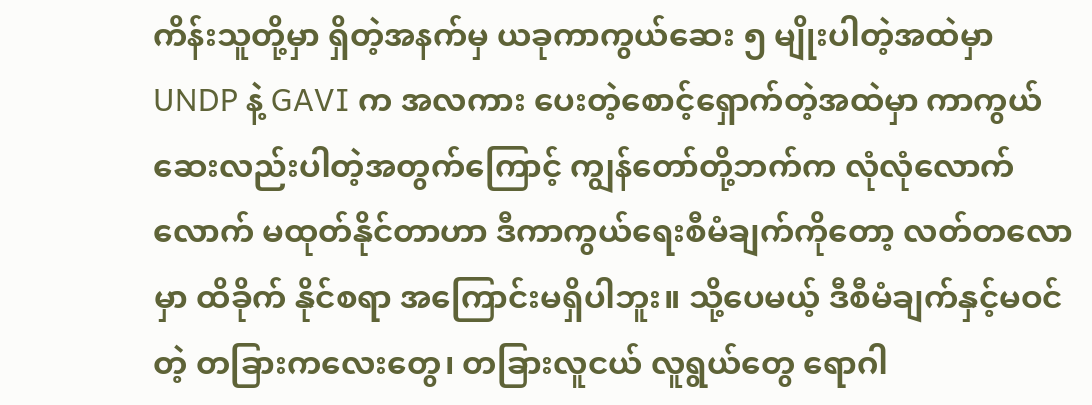ကိန်းသူတို့မှာ ရှိတဲ့အနက်မှ ယခုကာကွယ်ဆေး ၅ မျိုးပါတဲ့အထဲမှာ UNDP နဲ့ GAVI က အလကား ပေးတဲ့စောင့်ရှောက်တဲ့အထဲမှာ ကာကွယ်ဆေးလည်းပါတဲ့အတွက်ကြောင့် ကျွန်တော်တို့ဘက်က လုံလုံလောက်လောက် မထုတ်နိုင်တာဟာ ဒီကာကွယ်ရေးစီမံချက်ကိုတော့ လတ်တလောမှာ ထိခိုက် နိုင်စရာ အကြောင်းမရှိပါဘူး။ သို့ပေမယ့် ဒီစီမံချက်နှင့်မဝင်တဲ့ တခြားကလေးတွေ၊ တခြားလူငယ် လူရွယ်တွေ ရောဂါ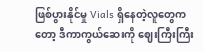ဖြစ်ပွားနိုင်မှု Vials ရှိနေတဲ့လူတွေကတော့ ဒီကာကွယ်ဆေးကို ဈေးကြီးကြီး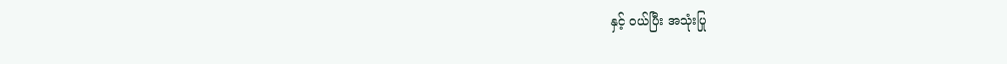နှင့် ဝယ်ပြီး အသုံးပြု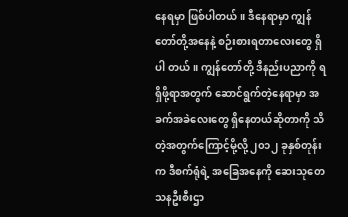နေရမှာ ဖြစ်ပါတယ်။ ဒီနေရာမှာ ကျွန်တော်တို့အနေနဲ့ စဉ်းစားရတာလေးတွေ ရှိပါ တယ်။ ကျွန်တော်တို့ ဒီနည်းပညာကို ရရှိဖို့ရာအတွက် ဆောင်ရွက်တဲ့နေရာမှာ အခက်အခဲလေးတွေ ရှိနေတယ်ဆိုတာကို သိတဲ့အတွက်ကြောင့်မို့လို့ ၂၀၁၂ ခုနှစ်တုန်းက ဒီစက်ရုံရဲ့ အခြေအနေကို ဆေးသုတေသနဦးစီးဌာ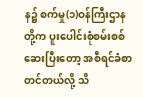န၌ စက်မှု(၁)ဝန်ကြီးဌာနတို့က ပူးပေါင်းစုံစမ်းစစ်ဆေးပြီးတော့ အစီရင်ခံစာ တင်တယ်လို့ သိ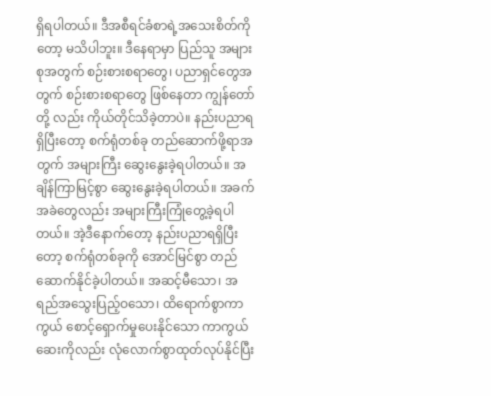ရှိရပါတယ်။ ဒီအစီရင်ခံစာရဲ့အသေးစိတ်ကိုတော့ မသိပါဘူး။ ဒီနေရာမှာ ပြည်သူ အများစုအတွက် စဉ်းစားစရာတွေ၊ ပညာရှင်တွေအတွက် စဉ်းစားစရာတွေ ဖြစ်နေတာ ကျွန်တော်တို့ လည်း ကိုယ်တိုင်သိခဲ့တာပဲ။ နည်းပညာရရှိပြီးတော့ စက်ရုံတစ်ခု တည်ဆောက်ဖို့ရာအတွက် အများကြီး ဆွေးနွေးခဲ့ရပါတယ်။ အချိန်ကြာမြင့်စွာ ဆွေးနွေးခဲ့ရပါတယ်။ အခက်အခဲတွေလည်း အများကြီးကြုံတွေ့ခဲ့ရပါတယ်။ အဲ့ဒီနောက်တော့ နည်းပညာရရှိပြီးတော့ စက်ရုံတစ်ခုကို အောင်မြင်စွာ တည်ဆောက်နိုင်ခဲ့ပါတယ်။ အဆင့်မီသော၊ အရည်အသွေးပြည့်ဝသော၊ ထိရောက်စွာကာကွယ် စောင့်ရှောက်မှုပေးနိုင်သော ကာကွယ်ဆေးကိုလည်း လုံလောက်စွာထုတ်လုပ်နိုင်ပြီး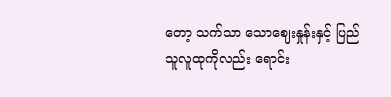တော့ သက်သာ သောဈေးနှုန်းနှင့် ပြည်သူလူထုကိုလည်း ရောင်း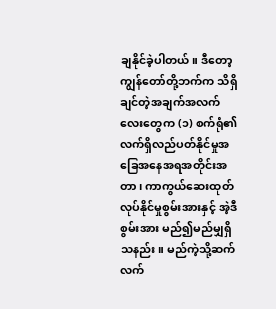ချနိုင်ခဲ့ပါတယ်။ ဒီတော့ ကျွန်တော်တို့ဘက်က သိရှိ ချင်တဲ့အချက်အလက်လေးတွေက (၁) စက်ရုံ၏ လက်ရှိလည်ပတ်နိုင်မှုအခြေအနေအရအတိုင်းအတာ၊ ကာကွယ်ဆေးထုတ်လုပ်နိုင်မှုစွမ်းအားနှင့် အဲ့ဒီစွမ်းအား မည်၍မည်မျှရှိသနည်း။ မည်ကဲ့သို့ဆက်လက်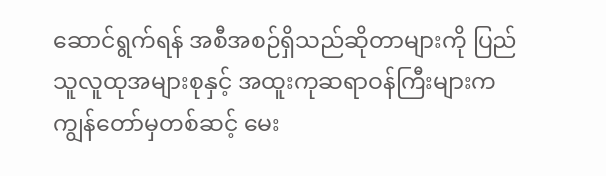ဆောင်ရွက်ရန် အစီအစဉ်ရှိသည်ဆိုတာများကို ပြည်သူလူထုအများစုနှင့် အထူးကုဆရာဝန်ကြီးများက ကျွန်တော်မှတစ်ဆင့် မေး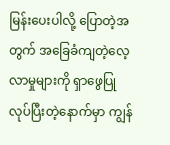မြန်းပေးပါလို့ ပြောတဲ့အတွက် အခြေခံကျတဲ့လေ့လာမှုများကို ရှာဖွေပြု လုပ်ပြီးတဲ့နောက်မှာ ကျွန်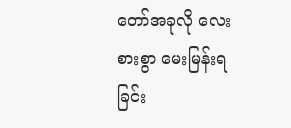တော်အခုလို လေးစားစွာ မေးမြန်းရခြင်း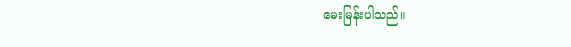မေးမြန်းပါသည်။